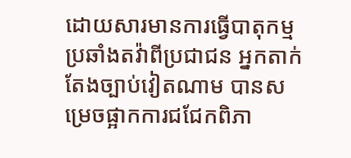ដោយសារមានការធ្វើបាតុកម្មប្រឆាំងតវ៉ាពីប្រជាជន អ្នកតាក់តែងច្បាប់វៀតណាម បានសម្រេចផ្អាកការជជែកពិភា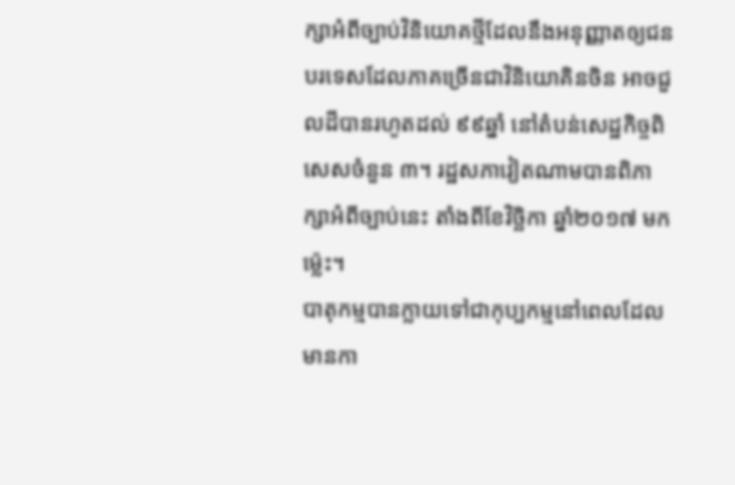ក្សាអំពីច្បាប់វិនិយោគថ្មីដែលនឹងអនុញ្ញាតឲ្យជនបរទេសដែលភាគច្រើនជាវិនិយោគិនចិន អាចជួលដីបានរហូតដល់ ៩៩ឆ្នាំ នៅតំបន់សេដ្ឋកិច្ចពិសេសចំនួន ៣។ រដ្ឋសភាវៀតណាមបានពិភាក្សាអំពីច្បាប់នេះ តាំងពីខែវិច្ឆិកា ឆ្នាំ២០១៧ មកម៉្លេះ។
បាតុកម្មបានក្លាយទៅជាកុប្បកម្មនៅពេលដែលមានកា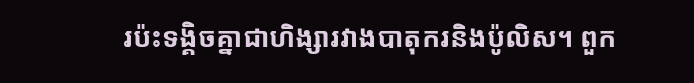រប៉ះទង្គិចគ្នាជាហិង្សារវាងបាតុករនិងប៉ូលិស។ ពួក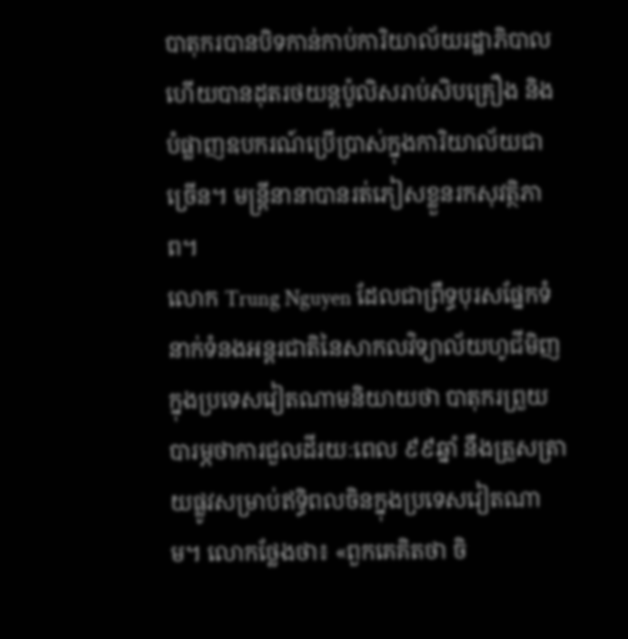បាតុករបានបិទកាន់កាប់ការិយាល័យរដ្ឋាភិបាល ហើយបានដុតរថយន្តប៉ូលិសរាប់សិបគ្រឿង និងបំផ្លាញឧបករណ៍ប្រើប្រាស់ក្នុងការិយាល័យជាច្រើន។ មន្ត្រីនានាបានរត់ភៀសខ្លួនរកសុវត្ថិភាព។
លោក Trung Nguyen ដែលជាព្រឹទ្ធបុរសផ្នែកទំនាក់ទំនងអន្តរជាតិនៃសាកលវិទ្យាល័យហូជីមិញក្នុងប្រទេសវៀតណាមនិយាយថា បាតុករព្រួយបារម្ភថាការជួលដីរយៈពេល ៩៩ឆ្នាំ នឹងត្រួសត្រាយផ្លូវសម្រាប់ឥទ្ធិពលចិនក្នុងប្រទេសវៀតណាម។ លោកថ្លែងថា៖ «ពួកគេគិតថា ចិ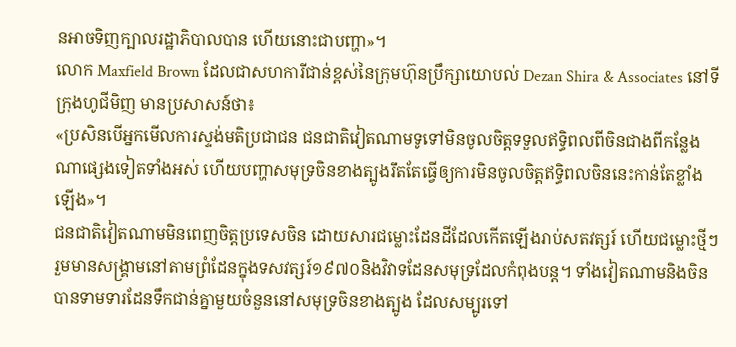នអាចទិញក្បាលរដ្ឋាភិបាលបាន ហើយនោះជាបញ្ហា»។
លោក Maxfield Brown ដែលជាសហការីជាន់ខ្ពស់នៃក្រុមហ៊ុនប្រឹក្សាយោបល់ Dezan Shira & Associates នៅទីក្រុងហូជីមិញ មានប្រសាសន៍ថា៖
«ប្រសិនបើអ្នកមើលការស្ទង់មតិប្រជាជន ជនជាតិវៀតណាមទូទៅមិនចូលចិត្តទទួលឥទ្ធិពលពីចិនជាងពីកន្លែងណាផ្សេងទៀតទាំងអស់ ហើយបញ្ហាសមុទ្រចិនខាងត្បូងរឹតតែធ្វើឲ្យការមិនចូលចិត្តឥទ្ធិពលចិននេះកាន់តែខ្លាំងឡើង»។
ជនជាតិវៀតណាមមិនពេញចិត្តប្រទេសចិន ដោយសារជម្លោះដែនដីដែលកើតឡើងរាប់សតវត្សរ៍ ហើយជម្លោះថ្មីៗរួមមានសង្គ្រាមនៅតាមព្រំដែនក្នុងទសវត្សរ៍១៩៧០និងវិវាទដែនសមុទ្រដែលកំពុងបន្ត។ ទាំងវៀតណាមនិងចិន បានទាមទារដែនទឹកជាន់គ្នាមួយចំនួននៅសមុទ្រចិនខាងត្បូង ដែលសម្បូរទៅ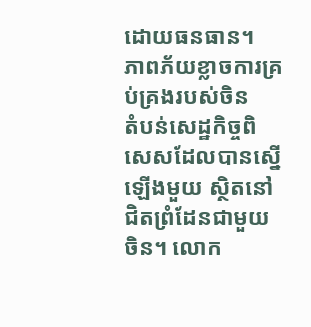ដោយធនធាន។
ភាពភ័យខ្លាចការគ្រប់គ្រងរបស់ចិន
តំបន់សេដ្ឋកិច្ចពិសេសដែលបានស្នើឡើងមួយ ស្ថិតនៅជិតព្រំដែនជាមួយចិន។ លោក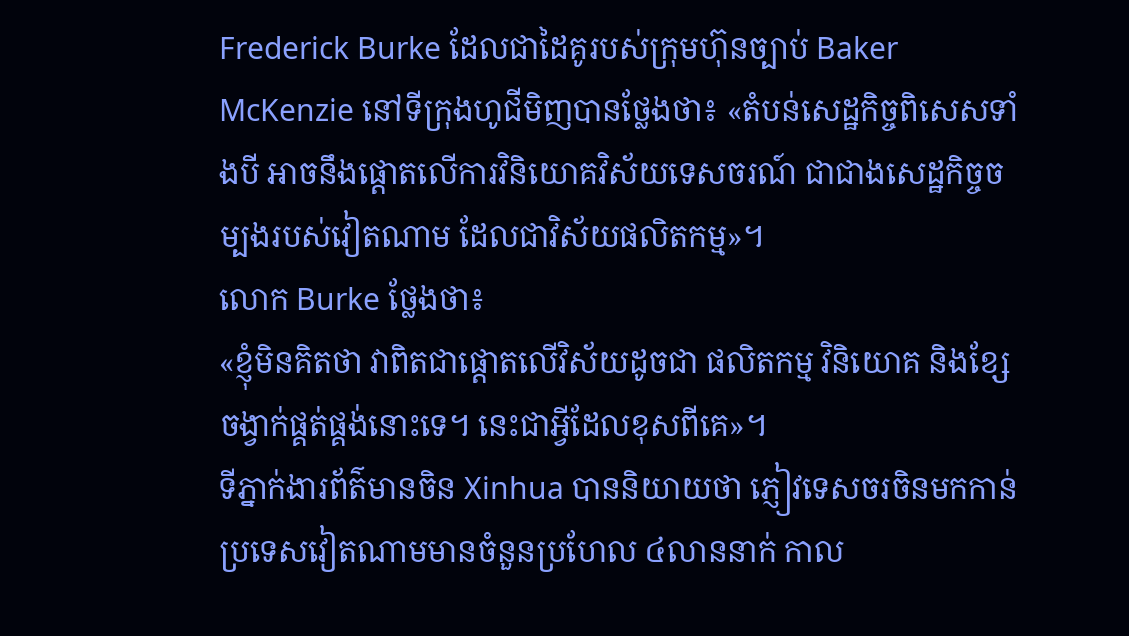Frederick Burke ដែលជាដៃគូរបស់ក្រុមហ៊ុនច្បាប់ Baker McKenzie នៅទីក្រុងហូជីមិញបានថ្លែងថា៖ «តំបន់សេដ្ឋកិច្ចពិសេសទាំងបី អាចនឹងផ្តោតលើការវិនិយោគវិស័យទេសចរណ៍ ជាជាងសេដ្ឋកិច្ចចម្បងរបស់វៀតណាម ដែលជាវិស័យផលិតកម្ម»។
លោក Burke ថ្លែងថា៖
«ខ្ញុំមិនគិតថា វាពិតជាផ្តោតលើវិស័យដូចជា ផលិតកម្ម វិនិយោគ និងខ្សែចង្វាក់ផ្គត់ផ្គង់នោះទេ។ នេះជាអ្វីដែលខុសពីគេ»។
ទីភ្នាក់ងារព័ត៌មានចិន Xinhua បាននិយាយថា ភ្ញៀវទេសចរចិនមកកាន់ប្រទេសវៀតណាមមានចំនួនប្រហែល ៤លាននាក់ កាល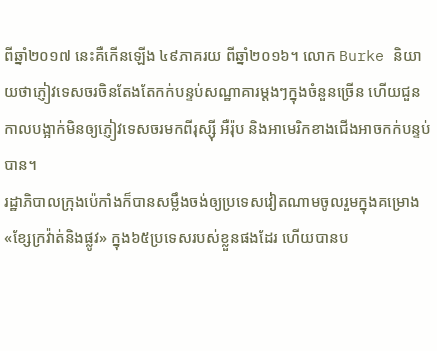ពីឆ្នាំ២០១៧ នេះគឺកើនឡើង ៤៩ភាគរយ ពីឆ្នាំ២០១៦។ លោក Burke និយាយថាភ្ញៀវទេសចរចិនតែងតែកក់បន្ទប់សណ្ឋាគារម្តងៗក្នុងចំនួនច្រើន ហើយជួនកាលបង្អាក់មិនឲ្យភ្ញៀវទេសចរមកពីរុស្ស៊ី អឺរ៉ុប និងអាមេរិកខាងជើងអាចកក់បន្ទប់បាន។
រដ្ឋាភិបាលក្រុងប៉េកាំងក៏បានសម្លឹងចង់ឲ្យប្រទេសវៀតណាមចូលរួមក្នុងគម្រោង «ខ្សែក្រវ៉ាត់និងផ្លូវ» ក្នុង៦៥ប្រទេសរបស់ខ្លួនផងដែរ ហើយបានប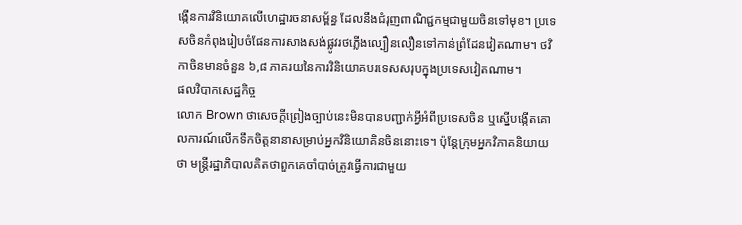ង្កើនការវិនិយោគលើហេដ្ឋារចនាសម្ព័ន្ធ ដែលនឹងជំរុញពាណិជ្ជកម្មជាមួយចិនទៅមុខ។ ប្រទេសចិនកំពុងរៀបចំផែនការសាងសង់ផ្លូវរថភ្លើងល្បឿនលឿនទៅកាន់ព្រំដែនវៀតណាម។ ថវិកាចិនមានចំនួន ៦,៨ ភាគរយនៃការវិនិយោគបរទេសសរុបក្នុងប្រទេសវៀតណាម។
ផលវិបាកសេដ្ឋកិច្ច
លោក Brown ថាសេចក្តីព្រៀងច្បាប់នេះមិនបានបញ្ជាក់អ្វីអំពីប្រទេសចិន ឬស្នើបង្កើតគោលការណ៍លើកទឹកចិត្តនានាសម្រាប់អ្នកវិនិយោគិនចិននោះទេ។ ប៉ុន្តែក្រុមអ្នកវិភាគនិយាយថា មន្ត្រីរដ្ឋាភិបាលគិតថាពួកគេចាំបាច់ត្រូវធ្វើការជាមួយ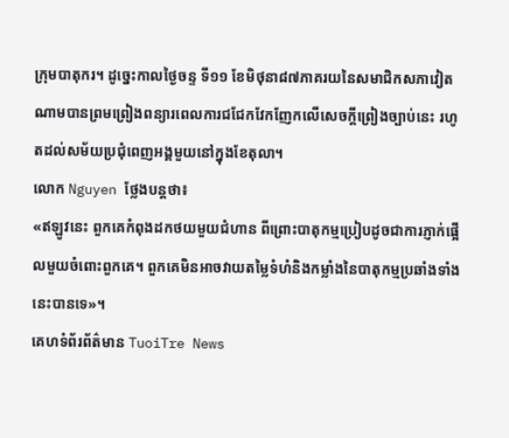ក្រុមបាតុករ។ ដូច្នេះកាលថ្ងៃចន្ទ ទី១១ ខែមិថុនា៨៧ភាគរយនៃសមាជិកសភាវៀតណាមបានព្រមព្រៀងពន្យារពេលការជជែកវែកញែកលើសេចក្តីព្រៀងច្បាប់នេះ រហូតដល់សម័យប្រជុំពេញអង្គមួយនៅក្នុងខែតុលា។
លោក Nguyen ថ្លែងបន្តថា៖
«ឥឡូវនេះ ពួកគេកំពុងដកថយមួយជំហាន ពីព្រោះបាតុកម្មប្រៀបដូចជាការភ្ញាក់ផ្អើលមួយចំពោះពួកគេ។ ពួកគេមិនអាចវាយតម្លៃទំហំនិងកម្លាំងនៃបាតុកម្មប្រឆាំងទាំងនេះបានទេ»។
គេហទំព័រព័ត៌មាន TuoiTre News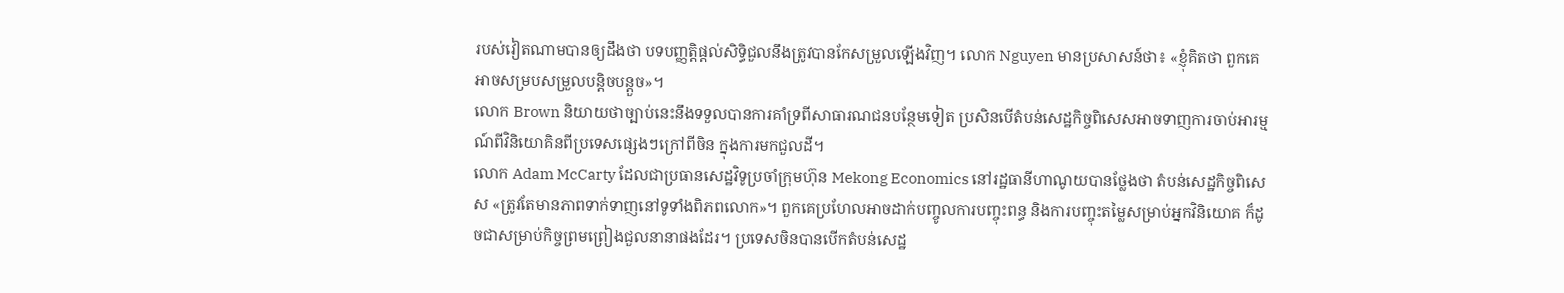របស់វៀតណាមបានឲ្យដឹងថា បទបញ្ញត្តិផ្តល់សិទ្ធិជួលនឹងត្រូវបានកែសម្រួលឡើងវិញ។ លោក Nguyen មានប្រសាសន៍ថា៖ «ខ្ញុំគិតថា ពួកគេអាចសម្របសម្រួលបន្តិចបន្តួច»។
លោក Brown និយាយថាច្បាប់នេះនឹងទទួលបានការគាំទ្រពីសាធារណជនបន្ថែមទៀត ប្រសិនបើតំបន់សេដ្ឋកិច្ចពិសេសអាចទាញការចាប់អារម្មណ៍ពីវិនិយោគិនពីប្រទេសផ្សេងៗក្រៅពីចិន ក្នុងការមកជួលដី។
លោក Adam McCarty ដែលជាប្រធានសេដ្ឋវិទូប្រចាំក្រុមហ៊ុន Mekong Economics នៅរដ្ឋធានីហាណូយបានថ្លែងថា តំបន់សេដ្ឋកិច្ចពិសេស «ត្រូវតែមានភាពទាក់ទាញនៅទូទាំងពិភពលោក»។ ពួកគេប្រហែលអាចដាក់បញ្ចូលការបញ្ចុះពន្ធ និងការបញ្ចុះតម្លៃសម្រាប់អ្នកវិនិយោគ ក៏ដូចជាសម្រាប់កិច្ចព្រមព្រៀងជួលនានាផងដែរ។ ប្រទេសចិនបានបើកតំបន់សេដ្ឋ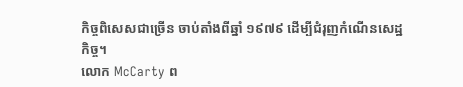កិច្ចពិសេសជាច្រើន ចាប់តាំងពីឆ្នាំ ១៩៧៩ ដើម្បីជំរុញកំណើនសេដ្ឋកិច្ច។
លោក McCarty ព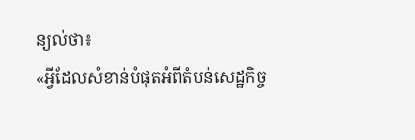ន្យល់ថា៖
«អ្វីដែលសំខាន់បំផុតអំពីតំបន់សេដ្ឋកិច្ច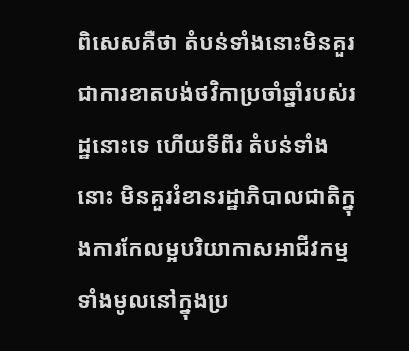ពិសេសគឺថា តំបន់ទាំងនោះមិនគួរជាការខាតបង់ថវិកាប្រចាំឆ្នាំរបស់រដ្ឋនោះទេ ហើយទីពីរ តំបន់ទាំងនោះ មិនគួររំខានរដ្ឋាភិបាលជាតិក្នុងការកែលម្អបរិយាកាសអាជីវកម្មទាំងមូលនៅក្នុងប្រ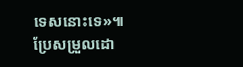ទេសនោះទេ»៕
ប្រែសម្រួលដោ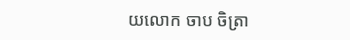យលោក ចាប ចិត្រា